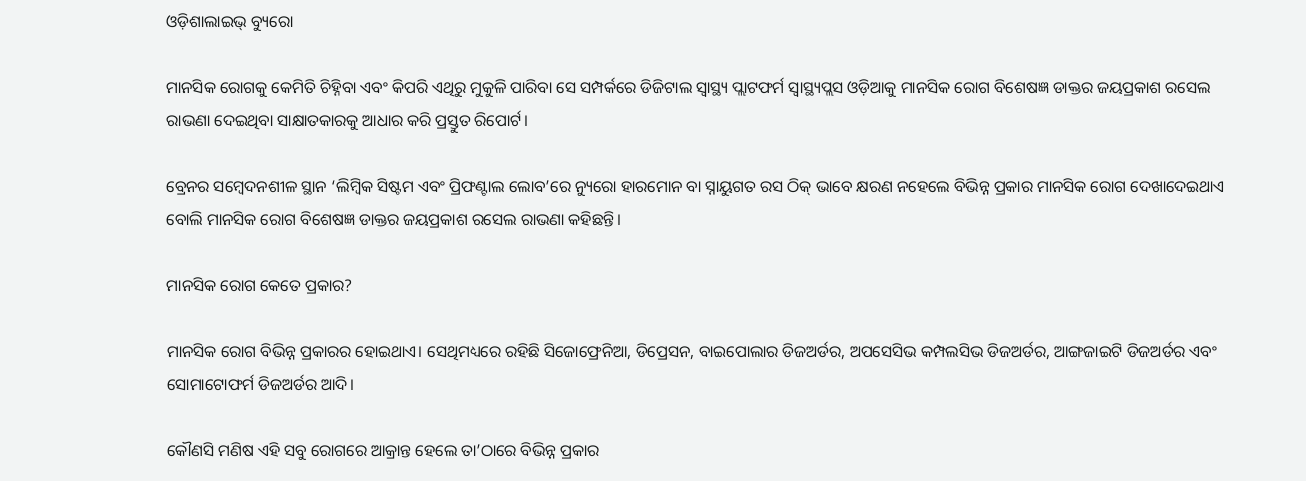ଓଡ଼ିଶାଲାଇଭ୍ ବ୍ୟୁରୋ

ମାନସିକ ରୋଗକୁ କେମିତି ଚିହ୍ନିବା ଏବଂ କିପରି ଏଥିରୁ ମୁକୁଳି ପାରିବା ସେ ସମ୍ପର୍କରେ ଡିଜିଟାଲ ସ୍ୱାସ୍ଥ୍ୟ ପ୍ଲାଟଫର୍ମ ସ୍ୱାସ୍ଥ୍ୟପ୍ଲସ ଓଡ଼ିଆକୁ ମାନସିକ ରୋଗ ବିଶେଷଜ୍ଞ ଡାକ୍ତର ଜୟପ୍ରକାଶ ରସେଲ ରାଭଣା ଦେଇଥିବା ସାକ୍ଷାତକାରକୁ ଆଧାର କରି ପ୍ରସ୍ତୁତ ରିପୋର୍ଟ।

ବ୍ରେନର ସମ୍ବେଦନଶୀଳ ସ୍ଥାନ ‘ଲିମ୍ବିକ ସିଷ୍ଟମ ଏବଂ ପ୍ରିଫଣ୍ଟାଲ ଲୋବ’ରେ ନ୍ୟୁରୋ ହାରମୋନ ବା ସ୍ନାୟୁଗତ ରସ ଠିକ୍ ଭାବେ କ୍ଷରଣ ନହେଲେ ବିଭିନ୍ନ ପ୍ରକାର ମାନସିକ ରୋଗ ଦେଖାଦେଇଥାଏ ବୋଲି ମାନସିକ ରୋଗ ବିଶେଷଜ୍ଞ ଡାକ୍ତର ଜୟପ୍ରକାଶ ରସେଲ ରାଭଣା କହିଛନ୍ତି।

ମାନସିକ ରୋଗ କେତେ ପ୍ରକାର?

ମାନସିକ ରୋଗ ବିଭିନ୍ନ ପ୍ରକାରର ହୋଇଥାଏ। ସେଥିମଧ୍ୟରେ ରହିଛି ସିଜୋଫ୍ରେନିଆ, ଡିପ୍ରେସନ, ବାଇପୋଲାର ଡିଜଅର୍ଡର, ଅପସେସିଭ କମ୍ପଲସିଭ ଡିଜଅର୍ଡର, ଆଙ୍ଗଜାଇଟି ଡିଜଅର୍ଡର ଏବଂ ସୋମାଟୋଫର୍ମ ଡିଜଅର୍ଡର ଆଦି।

କୌଣସି ମଣିଷ ଏହି ସବୁ ରୋଗରେ ଆକ୍ରାନ୍ତ ହେଲେ ତା’ଠାରେ ବିଭିନ୍ନ ପ୍ରକାର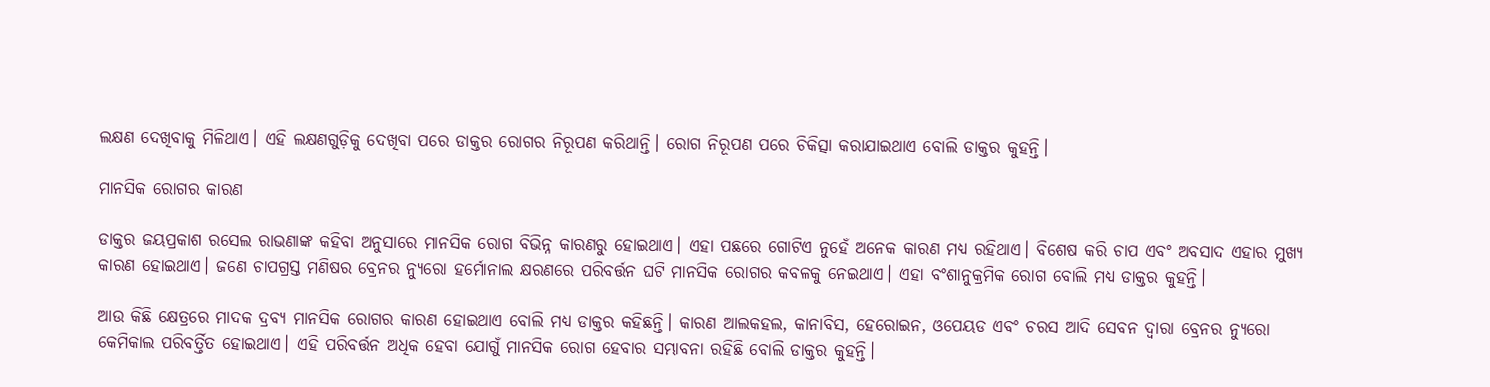ଲକ୍ଷଣ ଦେଖିବାକୁ ମିଳିଥାଏ। ଏହି ଲକ୍ଷଣଗୁଡ଼ିକୁ ଦେଖିବା ପରେ ଡାକ୍ତର ରୋଗର ନିରୂପଣ କରିଥାନ୍ତି। ରୋଗ ନିରୂପଣ ପରେ ଚିକିତ୍ସା କରାଯାଇଥାଏ ବୋଲି ଡାକ୍ତର କୁହନ୍ତି।

ମାନସିକ ରୋଗର କାରଣ

ଡାକ୍ତର ଜୟପ୍ରକାଶ ରସେଲ ରାଭଣାଙ୍କ କହିବା ଅନୁସାରେ ମାନସିକ ରୋଗ ବିଭିନ୍ନ କାରଣରୁ ହୋଇଥାଏ। ଏହା ପଛରେ ଗୋଟିଏ ନୁହେଁ ଅନେକ କାରଣ ମଧ୍ୟ ରହିଥାଏ। ବିଶେଷ କରି ଚାପ ଏବଂ ଅବସାଦ ଏହାର ମୁଖ୍ୟ କାରଣ ହୋଇଥାଏ। ଜଣେ ଚାପଗ୍ରସ୍ତ ମଣିଷର ବ୍ରେନର ନ୍ୟୁରୋ ହର୍ମୋନାଲ କ୍ଷରଣରେ ପରିବର୍ତ୍ତନ ଘଟି ମାନସିକ ରୋଗର କବଳକୁ ନେଇଥାଏ। ଏହା ବଂଶାନୁକ୍ରମିକ ରୋଗ ବୋଲି ମଧ୍ୟ ଡାକ୍ତର କୁହନ୍ତି।

ଆଉ କିଛି କ୍ଷେତ୍ରରେ ମାଦକ ଦ୍ରବ୍ୟ ମାନସିକ ରୋଗର କାରଣ ହୋଇଥାଏ ବୋଲି ମଧ୍ୟ ଡାକ୍ତର କହିଛନ୍ତି। କାରଣ ଆଲକହଲ, କାନାବିସ, ହେରୋଇନ, ଓପେୟଡ ଏବଂ ଚରସ ଆଦି ସେବନ ଦ୍ଵାରା ବ୍ରେନର ନ୍ୟୁରୋ କେମିକାଲ ପରିବର୍ତ୍ତିତ ହୋଇଥାଏ। ଏହି ପରିବର୍ତ୍ତନ ଅଧିକ ହେବା ଯୋଗୁଁ ମାନସିକ ରୋଗ ହେବାର ସମ୍ଭାବନା ରହିଛି ବୋଲି ଡାକ୍ତର କୁହନ୍ତି।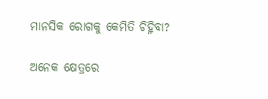ମାନସିକ ରୋଗକୁ କେମିତି ଚିହ୍ନିବା?

ଅନେକ କ୍ଷେତ୍ରରେ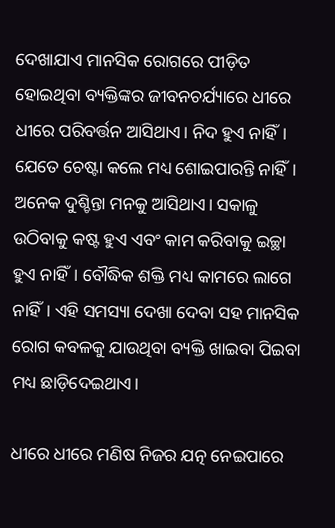ଦେଖାଯାଏ ମାନସିକ ରୋଗରେ ପୀଡ଼ିତ ହୋଇଥିବା ବ୍ୟକ୍ତିଙ୍କର ଜୀବନଚର୍ଯ୍ୟାରେ ଧୀରେ ଧୀରେ ପରିବର୍ତ୍ତନ ଆସିଥାଏ। ନିଦ ହୁଏ ନାହିଁ। ଯେତେ ଚେଷ୍ଟା କଲେ ମଧ୍ୟ ଶୋଇପାରନ୍ତି ନାହିଁ। ଅନେକ ଦୁଶ୍ଚିନ୍ତା ମନକୁ ଆସିଥାଏ। ସକାଳୁ ଉଠିବାକୁ କଷ୍ଟ ହୁଏ ଏବଂ କାମ କରିବାକୁ ଇଚ୍ଛା ହୁଏ ନାହିଁ। ବୌଦ୍ଧିକ ଶକ୍ତି ମଧ୍ୟ କାମରେ ଲାଗେ ନାହିଁ। ଏହି ସମସ୍ୟା ଦେଖା ଦେବା ସହ ମାନସିକ ରୋଗ କବଳକୁ ଯାଉଥିବା ବ୍ୟକ୍ତି ଖାଇବା ପିଇବା ମଧ୍ୟ ଛାଡ଼ିଦେଇଥାଏ।

ଧୀରେ ଧୀରେ ମଣିଷ ନିଜର ଯତ୍ନ ନେଇପାରେ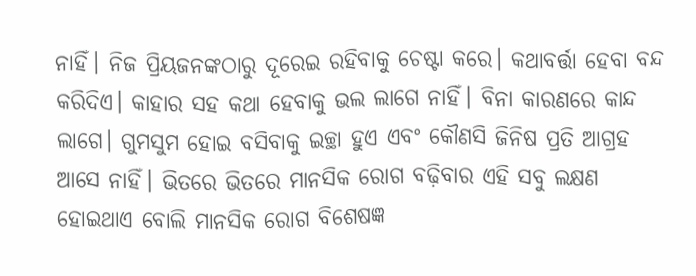ନାହିଁ। ନିଜ ପ୍ରିୟଜନଙ୍କଠାରୁ ଦୂରେଇ ରହିବାକୁ ଚେଷ୍ଟା କରେ। କଥାବର୍ତ୍ତା ହେବା ବନ୍ଦ କରିଦିଏ। କାହାର ସହ କଥା ହେବାକୁ ଭଲ ଲାଗେ ନାହିଁ। ବିନା କାରଣରେ କାନ୍ଦ ଲାଗେ। ଗୁମସୁମ ହୋଇ ବସିବାକୁ ଇଚ୍ଛା ହୁଏ ଏବଂ କୌଣସି ଜିନିଷ ପ୍ରତି ଆଗ୍ରହ ଆସେ ନାହିଁ। ଭିତରେ ଭିତରେ ମାନସିକ ରୋଗ ବଢ଼ିବାର ଏହି ସବୁ ଲକ୍ଷଣ ହୋଇଥାଏ ବୋଲି ମାନସିକ ରୋଗ ବିଶେଷଜ୍ଞ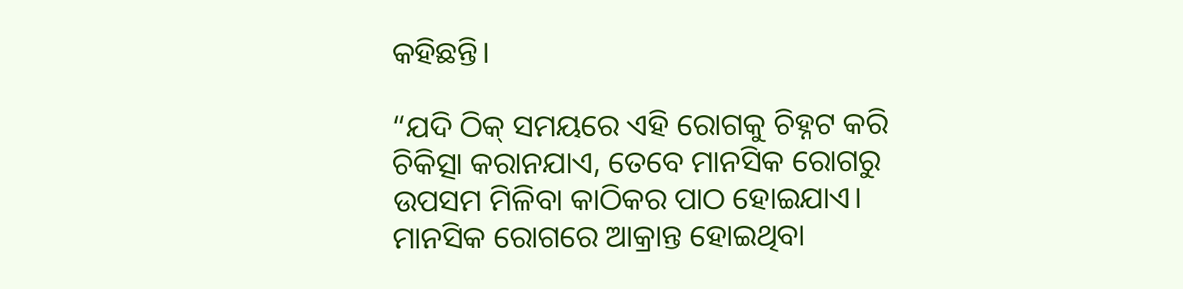କହିଛନ୍ତି।

“ଯଦି ଠିକ୍ ସମୟରେ ଏହି ରୋଗକୁ ଚିହ୍ନଟ କରି ଚିକିତ୍ସା କରାନଯାଏ, ତେବେ ମାନସିକ ରୋଗରୁ ଉପସମ ମିଳିବା କାଠିକର ପାଠ ହୋଇଯାଏ। ମାନସିକ ରୋଗରେ ଆକ୍ରାନ୍ତ ହୋଇଥିବା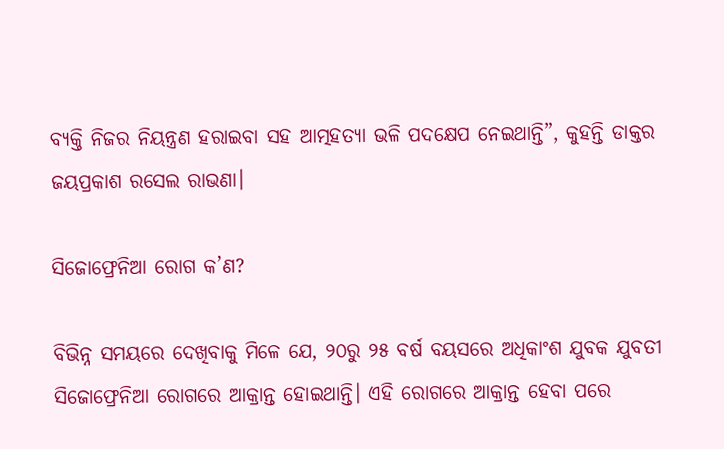ବ୍ୟକ୍ତି ନିଜର ନିୟନ୍ତ୍ରଣ ହରାଇବା ସହ ଆତ୍ମହତ୍ୟା ଭଳି ପଦକ୍ଷେପ ନେଇଥାନ୍ତି”, କୁହନ୍ତି ଡାକ୍ତର ଜୟପ୍ରକାଶ ରସେଲ ରାଭଣା।

ସିଜୋଫ୍ରେନିଆ ରୋଗ କ’ଣ?

ବିଭିନ୍ନ ସମୟରେ ଦେଖିବାକୁ ମିଳେ ଯେ, ୨୦ରୁ ୨୫ ବର୍ଷ ବୟସରେ ଅଧିକାଂଶ ଯୁବକ ଯୁବତୀ ସିଜୋଫ୍ରେନିଆ ରୋଗରେ ଆକ୍ରାନ୍ତ ହୋଇଥାନ୍ତି। ଏହି ରୋଗରେ ଆକ୍ରାନ୍ତ ହେବା ପରେ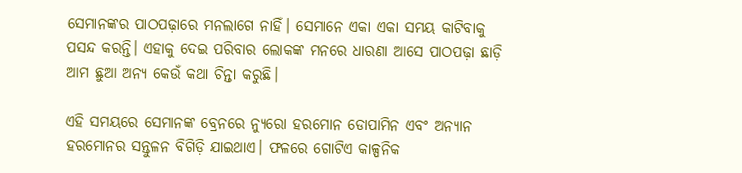ସେମାନଙ୍କର ପାଠପଢ଼ାରେ ମନଲାଗେ ନାହିଁ। ସେମାନେ ଏକା ଏକା ସମୟ କାଟିବାକୁ ପସନ୍ଦ କରନ୍ତି। ଏହାକୁ ଦେଇ ପରିବାର ଲୋକଙ୍କ ମନରେ ଧାରଣା ଆସେ ପାଠପଢ଼ା ଛାଡ଼ି ଆମ ଛୁଆ ଅନ୍ୟ କେଉଁ କଥା ଚିନ୍ତା କରୁଛି।

ଏହି ସମୟରେ ସେମାନଙ୍କ ବ୍ରେନରେ ନ୍ୟୁରୋ ହରମୋନ ଡୋପାମିନ ଏବଂ ଅନ୍ୟାନ ହରମୋନର ସନ୍ତୁଳନ ବିଗିଡ଼ି ଯାଇଥାଏ। ଫଳରେ ଗୋଟିଏ କାଳ୍ପନିକ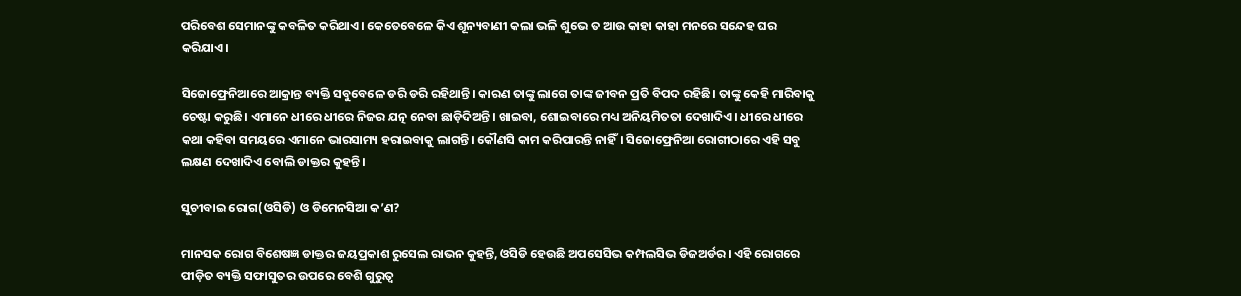ପରିବେଶ ସେମାନଙ୍କୁ କବଳିତ କରିଥାଏ। କେତେବେଳେ କିଏ ଶୂନ୍ୟବାଣୀ କଲା ଭଳି ଶୁଭେ ତ ଆଉ କାହା କାହା ମନରେ ସନ୍ଦେହ ଘର କରିଯାଏ।

ସିଜୋଫ୍ରେନିଆରେ ଆକ୍ରାନ୍ତ ବ୍ୟକ୍ତି ସବୁବେଳେ ଡରି ଡରି ରହିଥାନ୍ତି। କାରଣ ତାଙ୍କୁ ଲାଗେ ତାଙ୍କ ଜୀବନ ପ୍ରତି ବିପଦ ରହିଛି। ତାଙ୍କୁ କେହି ମାରିବାକୁ ଚେଷ୍ଟା କରୁଛି। ଏମାନେ ଧୀରେ ଧୀରେ ନିଜର ଯତ୍ନ ନେବା ଛାଡ଼ିଦିଅନ୍ତି। ଖାଇବା, ଶୋଇବାରେ ମଧ୍ୟ ଅନିୟମିତତା ଦେଖାଦିଏ। ଧୀରେ ଧୀରେ କଥା କହିବା ସମୟରେ ଏମାନେ ଭାରସାମ୍ୟ ହରାଇବାକୁ ଲାଗନ୍ତି। କୌଣସି କାମ କରିପାରନ୍ତି ନାହିଁ। ସିଜୋଫ୍ରେନିଆ ରୋଗୀଠାରେ ଏହି ସବୁ ଲକ୍ଷଣ ଦେଖାଦିଏ ବୋଲି ଡାକ୍ତର କୁହନ୍ତି।

ସୁଚୀବାଇ ରୋଗ(ଓସିଡି) ଓ ଡିମେନସିଆ କ’ଣ?

ମାନସକ ରୋଗ ବିଶେଷଜ୍ଞ ଡାକ୍ତର ଜୟପ୍ରକାଶ ରୁସେଲ ରାଭନ କୁହନ୍ତି, ଓସିଡି ହେଉଛି ଅପସେସିଭ କମ୍ପଲସିଭ ଡିଜଅର୍ଡର। ଏହି ରୋଗରେ ପୀଡ଼ିତ ବ୍ୟକ୍ତି ସଫାସୁତର ଉପରେ ବେଶି ଗୁରୁତ୍ଵ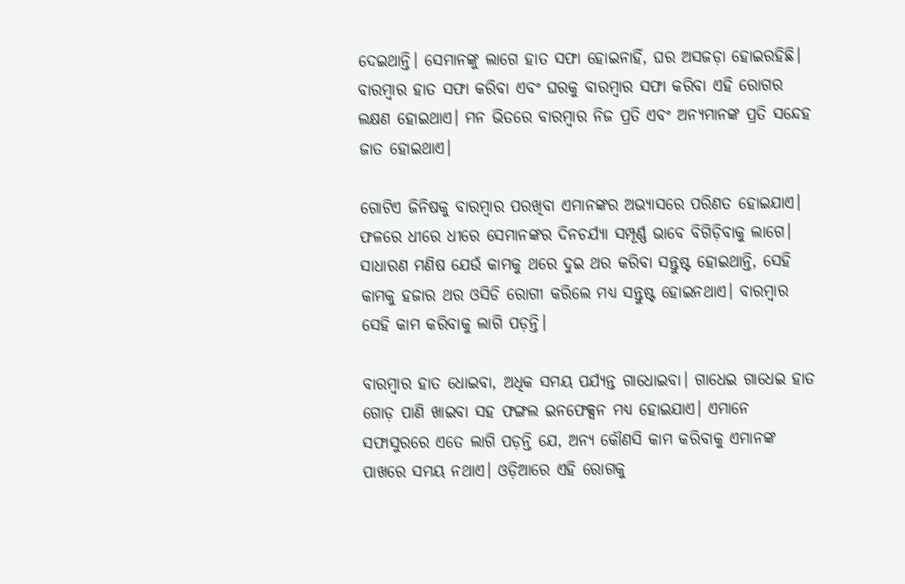ଦେଇଥାନ୍ତି। ସେମାନଙ୍କୁ ଲାଗେ ହାତ ସଫା ହୋଇନାହିଁ, ଘର ଅସଜଡ଼ା ହୋଇରହିଛି। ବାରମ୍ବାର ହାତ ସଫା କରିବା ଏବଂ ଘରକୁ ବାରମ୍ବାର ସଫା କରିବା ଏହି ରୋଗର ଲକ୍ଷଣ ହୋଇଥାଏ। ମନ ଭିତରେ ବାରମ୍ବାର ନିଜ ପ୍ରତି ଏବଂ ଅନ୍ୟମାନଙ୍କ ପ୍ରତି ସନ୍ଦେହ ଜାତ ହୋଇଥାଏ।

ଗୋଟିଏ ଜିନିଷକୁ ବାରମ୍ବାର ପରଖିବା ଏମାନଙ୍କର ଅଭ୍ୟାସରେ ପରିଣତ ହୋଇଯାଏ। ଫଳରେ ଧୀରେ ଧୀରେ ସେମାନଙ୍କର ଦିନଚର୍ଯ୍ୟା ସମ୍ପୂର୍ଣ୍ଣ ଭାବେ ବିଗିଡ଼ିବାକୁ ଲାଗେ। ସାଧାରଣ ମଣିଷ ଯେଉଁ କାମକୁ ଥରେ ଦୁଇ ଥର କରିବା ସନ୍ତୁଷ୍ଟ ହୋଇଥାନ୍ତି, ସେହି କାମକୁ ହଜାର ଥର ଓସିଡି ରୋଗୀ କରିଲେ ମଧ୍ୟ ସନ୍ତୁଷ୍ଟ ହୋଇନଥାଏ। ବାରମ୍ବାର ସେହି କାମ କରିବାକୁ ଲାଗି ପଡ଼ନ୍ତି।

ବାରମ୍ବାର ହାତ ଧୋଇବା, ଅଧିକ ସମୟ ପର୍ଯ୍ୟନ୍ତ ଗାଧୋଇବା। ଗାଧେଇ ଗାଧେଇ ହାତ ଗୋଡ଼ ପାଣି ଖାଇବା ସହ ଫଙ୍ଗଲ ଇନଫେକ୍ସନ ମଧ୍ୟ ହୋଇଯାଏ। ଏମାନେ ସଫାସୁରରେ ଏତେ ଲାଗି ପଡ଼ନ୍ତି ଯେ, ଅନ୍ୟ କୌଣସି କାମ କରିବାକୁ ଏମାନଙ୍କ  ପାଖରେ ସମୟ ନଥାଏ। ଓଡ଼ିଆରେ ଏହି ରୋଗକୁ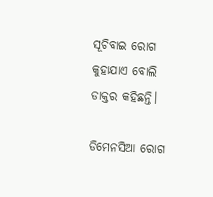ସୂଚିବାଇ ରୋଗ କୁହାଯାଏ ବୋଲି ଡାକ୍ତର କହିଛନ୍ତି।

ଡିମେନସିଆ ରୋଗ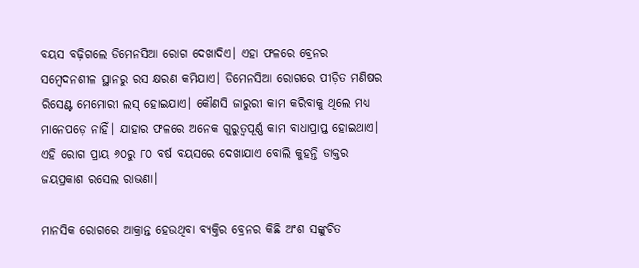ବୟସ ବଢ଼ିଗଲେ ଡିମେନସିଆ ରୋଗ ଦେଖାଦିଏ। ଏହା ଫଳରେ ବ୍ରେନର ସମ୍ବେଦନଶୀଳ ସ୍ଥାନରୁ ରସ କ୍ଷରଣ କମିଯାଏ। ଡିମେନସିଆ ରୋଗରେ ପୀଡ଼ିତ ମଣିଷର ରିସେଣ୍ଟ ମେମୋରୀ ଲସ୍ ହୋଇଯାଏ। କୌଣସି ଜାରୁରୀ କାମ କରିବାକୁ ଥିଲେ ମଧ୍ୟ ମାନେପଡ଼େ ନାହିଁ। ଯାହାର ଫଳରେ ଅନେକ ଗୁରୁତ୍ଵପୂର୍ଣ୍ଣ କାମ ବାଧାପ୍ରାପ୍ତ ହୋଇଥାଏ। ଏହି ରୋଗ ପ୍ରାୟ ୬୦ରୁ ୮୦ ବର୍ଷ ବୟସରେ ଦେଖାଯାଏ ବୋଲି କୁହନ୍ତି ଡାକ୍ତର ଜୟପ୍ରକାଶ ରସେଲ ରାଭଣା।

ମାନସିକ ରୋଗରେ ଆକ୍ରାନ୍ତ ହେଉଥିବା ବ୍ୟକ୍ତିର ବ୍ରେନର କିଛି ଅଂଶ ସଙ୍କୁଚିତ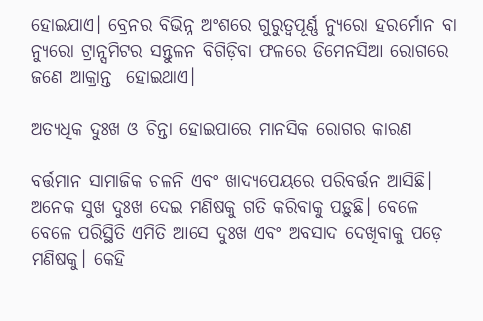ହୋଇଯାଏ। ବ୍ରେନର ବିଭିନ୍ନ ଅଂଶରେ ଗୁରୁତ୍ଵପୂର୍ଣ୍ଣ ନ୍ୟୁରୋ ହରର୍ମୋନ ବା ନ୍ୟୁରୋ ଟ୍ରାନ୍ସମିଟର ସନ୍ତୁଳନ ବିଗିଡ଼ିବା ଫଳରେ ଡିମେନସିଆ ରୋଗରେ ଜଣେ ଆକ୍ରାନ୍ତ  ହୋଇଥାଏ।

ଅତ୍ୟଧିକ ଦୁଃଖ ଓ ଚିନ୍ତା ହୋଇପାରେ ମାନସିକ ରୋଗର କାରଣ

ବର୍ତ୍ତମାନ ସାମାଜିକ ଚଳନି ଏବଂ ଖାଦ୍ୟପେୟରେ ପରିବର୍ତ୍ତନ ଆସିଛି। ଅନେକ ସୁଖ ଦୁଃଖ ଦେଇ ମଣିଷକୁ ଗତି କରିବାକୁ ପଡ଼ୁଛି। ବେଳେ ବେଳେ ପରିସ୍ଥିତି ଏମିତି ଆସେ ଦୁଃଖ ଏବଂ ଅବସାଦ ଦେଖିବାକୁ ପଡ଼େ ମଣିଷକୁ। କେହି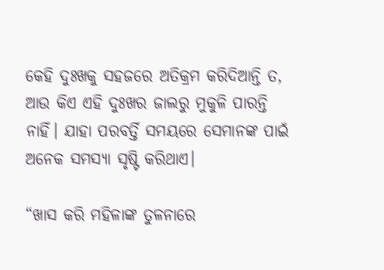କେହି ଦୁଃଖକୁ ସହଜରେ ଅତିକ୍ରମ କରିଦିଆନ୍ତି ତ, ଆଉ କିଏ ଏହି ଦୁଃଖର ଜାଲରୁ ମୁକୁଳି ପାରନ୍ତି ନାହିଁ। ଯାହା ପରବର୍ତ୍ତି ସମୟରେ ସେମାନଙ୍କ ପାଇଁ ଅନେକ ସମସ୍ୟା ସୃଷ୍ଟି କରିଥାଏ।

“ଖାସ କରି ମହିଳାଙ୍କ ତୁଳନାରେ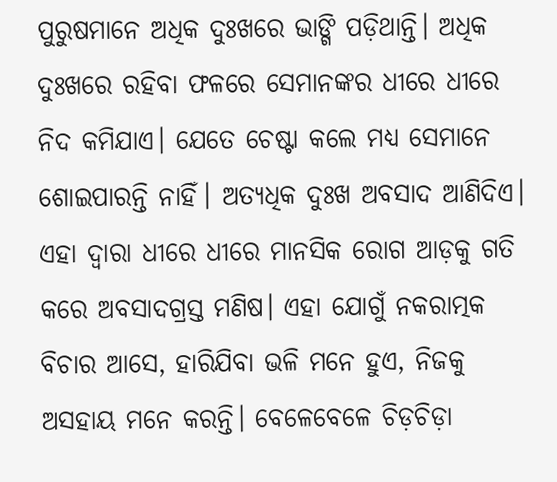ପୁରୁଷମାନେ ଅଧିକ ଦୁଃଖରେ ଭାଙ୍ଗି ପଡ଼ିଥାନ୍ତି। ଅଧିକ ଦୁଃଖରେ ରହିବା ଫଳରେ ସେମାନଙ୍କର ଧୀରେ ଧୀରେ ନିଦ କମିଯାଏ। ଯେତେ ଚେଷ୍ଟା କଲେ ମଧ୍ୟ ସେମାନେ ଶୋଇପାରନ୍ତି ନାହିଁ। ଅତ୍ୟଧିକ ଦୁଃଖ ଅବସାଦ ଆଣିଦିଏ। ଏହା ଦ୍ଵାରା ଧୀରେ ଧୀରେ ମାନସିକ ରୋଗ ଆଡ଼କୁ ଗତି କରେ ଅବସାଦଗ୍ରସ୍ତ ମଣିଷ। ଏହା ଯୋଗୁଁ ନକରାତ୍ମକ ବିଚାର ଆସେ, ହାରିଯିବା ଭଳି ମନେ ହୁଏ, ନିଜକୁ ଅସହାୟ ମନେ କରନ୍ତି। ବେଳେବେଳେ ଚିଡ଼ଚିଡ଼ା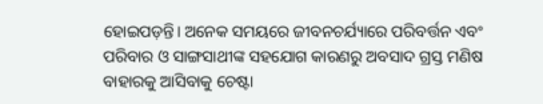ହୋଇପଡ଼ନ୍ତି। ଅନେକ ସମୟରେ ଜୀବନଚର୍ଯ୍ୟାରେ ପରିବର୍ତ୍ତନ ଏବଂ ପରିବାର ଓ ସାଙ୍ଗସାଥୀଙ୍କ ସହଯୋଗ କାରଣରୁ ଅବସାଦ ଗ୍ରସ୍ତ ମଣିଷ ବାହାରକୁ ଆସିବାକୁ ଚେଷ୍ଟା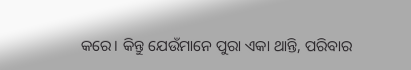କରେ। କିନ୍ତୁ ଯେଉଁମାନେ ପୁରା ଏକା ଥାନ୍ତି, ପରିବାର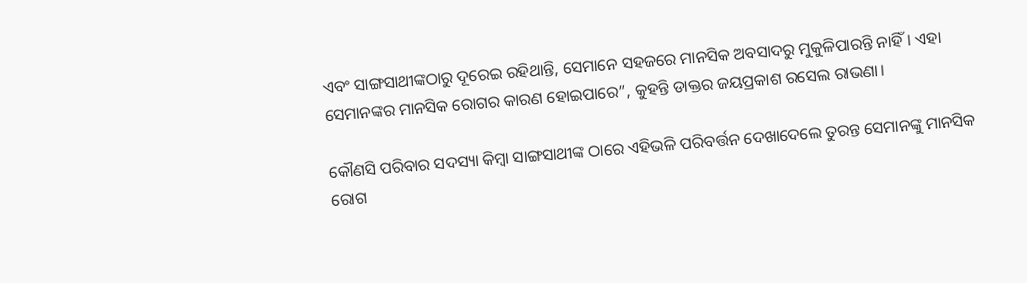ଏବଂ ସାଙ୍ଗସାଥୀଙ୍କଠାରୁ ଦୂରେଇ ରହିଥାନ୍ତି, ସେମାନେ ସହଜରେ ମାନସିକ ଅବସାଦରୁ ମୁକୁଳିପାରନ୍ତି ନାହିଁ। ଏହା ସେମାନଙ୍କର ମାନସିକ ରୋଗର କାରଣ ହୋଇପାରେ”, କୁହନ୍ତି ଡାକ୍ତର ଜୟପ୍ରକାଶ ରସେଲ ରାଭଣା।

କୌଣସି ପରିବାର ସଦସ୍ୟା କିମ୍ବା ସାଙ୍ଗସାଥୀଙ୍କ ଠାରେ ଏହିଭଳି ପରିବର୍ତ୍ତନ ଦେଖାଦେଲେ ତୁରନ୍ତ ସେମାନଙ୍କୁ ମାନସିକ ରୋଗ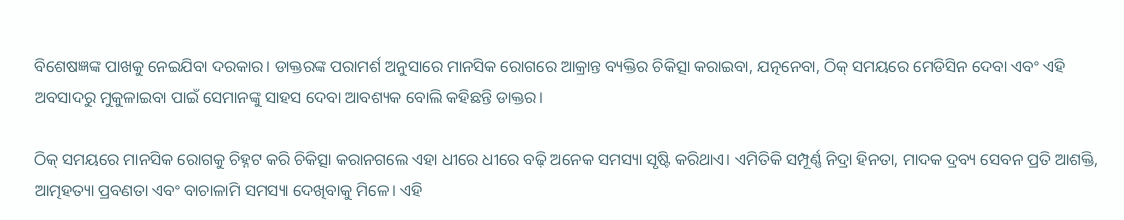ବିଶେଷଜ୍ଞଙ୍କ ପାଖକୁ ନେଇଯିବା ଦରକାର। ଡାକ୍ତରଙ୍କ ପରାମର୍ଶ ଅନୁସାରେ ମାନସିକ ରୋଗରେ ଆକ୍ରାନ୍ତ ବ୍ୟକ୍ତିର ଚିକିତ୍ସା କରାଇବା, ଯତ୍ନନେବା, ଠିକ୍ ସମୟରେ ମେଡିସିନ ଦେବା ଏବଂ ଏହି ଅବସାଦରୁ ମୁକୁଳାଇବା ପାଇଁ ସେମାନଙ୍କୁ ସାହସ ଦେବା ଆବଶ୍ୟକ ବୋଲି କହିଛନ୍ତି ଡାକ୍ତର।

ଠିକ୍ ସମୟରେ ମାନସିକ ରୋଗକୁ ଚିହ୍ନଟ କରି ଚିକିତ୍ସା କରାନଗଲେ ଏହା ଧୀରେ ଧୀରେ ବଢ଼ି ଅନେକ ସମସ୍ୟା ସୃଷ୍ଟି କରିଥାଏ। ଏମିତିକି ସମ୍ପୂର୍ଣ୍ଣ ନିଦ୍ରା ହିନତା, ମାଦକ ଦ୍ରବ୍ୟ ସେବନ ପ୍ରତି ଆଶକ୍ତି, ଆତ୍ମହତ୍ୟା ପ୍ରବଣତା ଏବଂ ବାଚାଳାମି ସମସ୍ୟା ଦେଖିବାକୁ ମିଳେ। ଏହି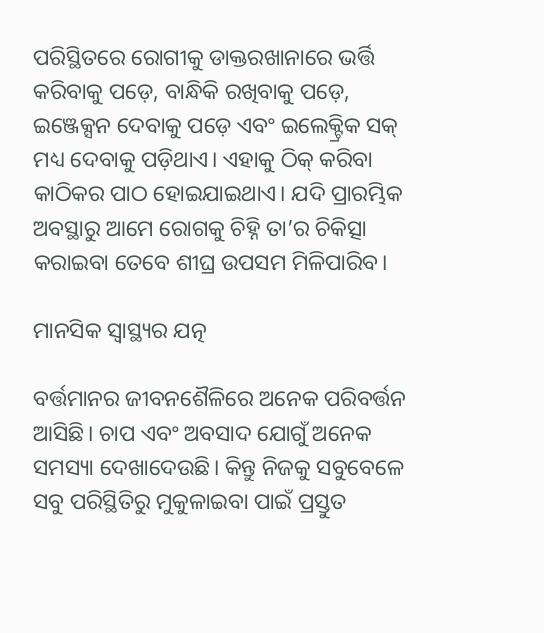ପରିସ୍ଥିତରେ ରୋଗୀକୁ ଡାକ୍ତରଖାନାରେ ଭର୍ତ୍ତି କରିବାକୁ ପଡ଼େ, ବାନ୍ଧିକି ରଖିବାକୁ ପଡ଼େ, ଇଞ୍ଜେକ୍ସନ ଦେବାକୁ ପଡ଼େ ଏବଂ ଇଲେକ୍ଟ୍ରିକ ସକ୍ ମଧ୍ୟ ଦେବାକୁ ପଡ଼ିଥାଏ। ଏହାକୁ ଠିକ୍ କରିବା କାଠିକର ପାଠ ହୋଇଯାଇଥାଏ। ଯଦି ପ୍ରାରମ୍ଭିକ ଅବସ୍ଥାରୁ ଆମେ ରୋଗକୁ ଚିହ୍ନି ତା’ର ଚିକିତ୍ସା କରାଇବା ତେବେ ଶୀଘ୍ର ଉପସମ ମିଳିପାରିବ।

ମାନସିକ ସ୍ଵାସ୍ଥ୍ୟର ଯତ୍ନ

ବର୍ତ୍ତମାନର ଜୀବନଶୈଳିରେ ଅନେକ ପରିବର୍ତ୍ତନ ଆସିଛି। ଚାପ ଏବଂ ଅବସାଦ ଯୋଗୁଁ ଅନେକ ସମସ୍ୟା ଦେଖାଦେଉଛି। କିନ୍ତୁ ନିଜକୁ ସବୁବେଳେ ସବୁ ପରିସ୍ଥିତିରୁ ମୁକୁଳାଇବା ପାଇଁ ପ୍ରସ୍ତୁତ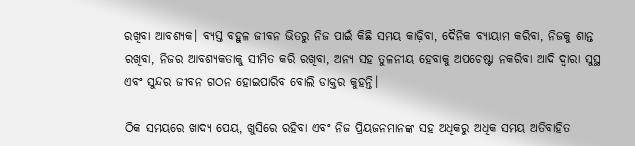ରଖିବା ଆବଶ୍ୟକ। ବ୍ୟସ୍ତ ବହୁଳ ଜୀବନ ଭିତରୁ ନିଜ ପାଇଁ କିଛି ସମୟ କାଢ଼ିବା, ଦୈନିକ ବ୍ୟାୟାମ କରିବା, ନିଜକୁ ଶାନ୍ତ ରଖିବା, ନିଜର ଆବଶ୍ୟକତାକୁ ସୀମିତ କରି ରଖିବା, ଅନ୍ୟ ସହ ତୁଳନୀୟ ହେବାକୁ ଅପଚେଷ୍ଟା ନକରିବା ଆଦି ଦ୍ଵାରା ସୁସ୍ଥ ଏବଂ ସୁନ୍ଦର ଜୀବନ ଗଠନ ହୋଇପାରିବ ବୋଲି ଡାକ୍ତର କୁହନ୍ତି।

ଠିକ ସମୟରେ ଖାଦ୍ୟ ପେୟ, ଖୁସିରେ ରହିବା ଏବଂ ନିଜ ପ୍ରିୟଜନମାନଙ୍କ ସହ ଅଧିକରୁ ଅଧିକ ସମୟ ଅତିବାହିତ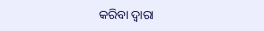କରିବା ଦ୍ଵାରା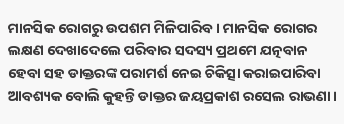ମାନସିକ ରୋଗରୁ ଉପଶମ ମିଳିପାରିବ। ମାନସିକ ରୋଗର ଲକ୍ଷଣ ଦେଖାଦେଲେ ପରିବାର ସଦସ୍ୟ ପ୍ରଥମେ ଯତ୍ନବାନ ହେବା ସହ ଡାକ୍ତରଙ୍କ ପରାମର୍ଶ ନେଇ ଚିକିତ୍ସା କରାଇପାରିବା ଆବଶ୍ୟକ ବୋଲି କୁହନ୍ତି ଡାକ୍ତର ଜୟପ୍ରକାଶ ରସେଲ ରାଭଣା।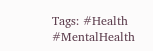Tags: #Health #MentalHealth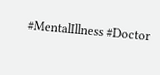#MentalIllness #Doctor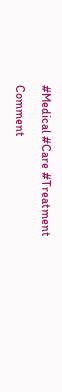#Medical #Care #Treatment

Comment